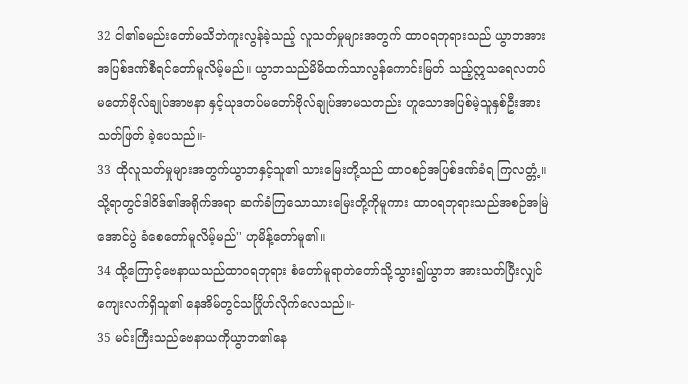32 ငါ၏ခမည်းတော်မသိဘဲကူးလွန်ခဲ့သည့် လူသတ်မှုများအတွက် ထာဝရဘုရားသည် ယွာဘအားအပြစ်ဒဏ်စီရင်တော်မူလိမ့်မည်။ ယွာဘသည်မိမိထက်သာလွန်ကောင်းမြတ် သည့်ဣသရေလတပ်မတော်ဗိုလ်ချုပ်အာဗနာ နှင့်ယုဒတပ်မတော်ဗိုလ်ချုပ်အာမသတည်း ဟူသောအပြစ်မဲ့သူနှစ်ဦးအားသတ်ဖြတ် ခဲ့ပေသည်။-
33 ထိုလူသတ်မှုများအတွက်ယွာဘနှင့်သူ၏ သားမြေးတို့သည် ထာဝစဉ်အပြစ်ဒဏ်ခံရ ကြလတ္တံ့။ သို့ရာတွင်ဒါဝိဒ်၏အရိုက်အရာ ဆက်ခံကြသောသားမြေးတို့ကိုမူကား ထာဝရဘုရားသည်အစဉ်အမြဲအောင်ပွဲ ခံစေတော်မူလိမ့်မည်'' ဟုမိန့်တော်မူ၏။
34 ထို့ကြောင့်ဗေနာယသည်ထာဝရဘုရား စံတော်မူရာတဲတော်သို့သွား၍ယွာဘ အားသတ်ပြီးလျှင် ကျေးလက်ရှိသူ၏ နေအိမ်တွင်သင်္ဂြိုဟ်လိုက်လေသည်။-
35 မင်းကြီးသည်ဗေနာယကိုယွာဘ၏နေ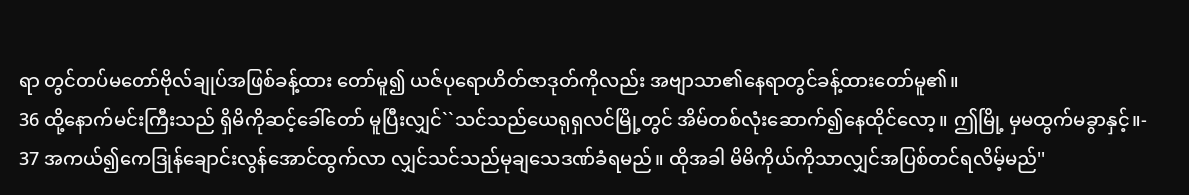ရာ တွင်တပ်မတော်ဗိုလ်ချုပ်အဖြစ်ခန့်ထား တော်မူ၍ ယဇ်ပုရောဟိတ်ဇာဒုတ်ကိုလည်း အဗျာသာ၏နေရာတွင်ခန့်ထားတော်မူ၏။
36 ထို့နောက်မင်းကြီးသည် ရှိမိကိုဆင့်ခေါ်တော် မူပြီးလျှင်``သင်သည်ယေရုရှလင်မြို့တွင် အိမ်တစ်လုံးဆောက်၍နေထိုင်လော့။ ဤမြို့ မှမထွက်မခွာနှင့်။-
37 အကယ်၍ကေဒြုန်ချောင်းလွန်အောင်ထွက်လာ လျှင်သင်သည်မုချသေဒဏ်ခံရမည်။ ထိုအခါ မိမိကိုယ်ကိုသာလျှင်အပြစ်တင်ရလိမ့်မည်''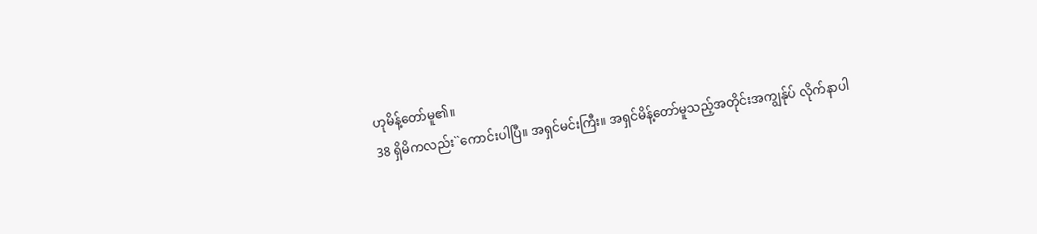ဟုမိန့်တော်မူ၏။
38 ရှိမိကလည်း``ကောင်းပါပြီ။ အရှင်မင်းကြီး။ အရှင်မိန့်တော်မူသည့်အတိုင်းအကျွန်ုပ် လိုက်နာပါ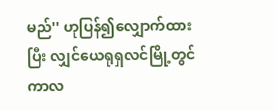မည်'' ဟုပြန်၍လျှောက်ထားပြီး လျှင်ယေရုရှလင်မြို့တွင်ကာလ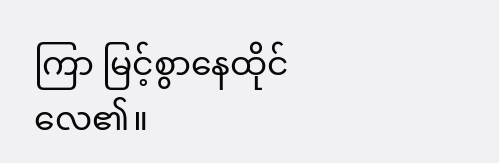ကြာ မြင့်စွာနေထိုင်လေ၏။